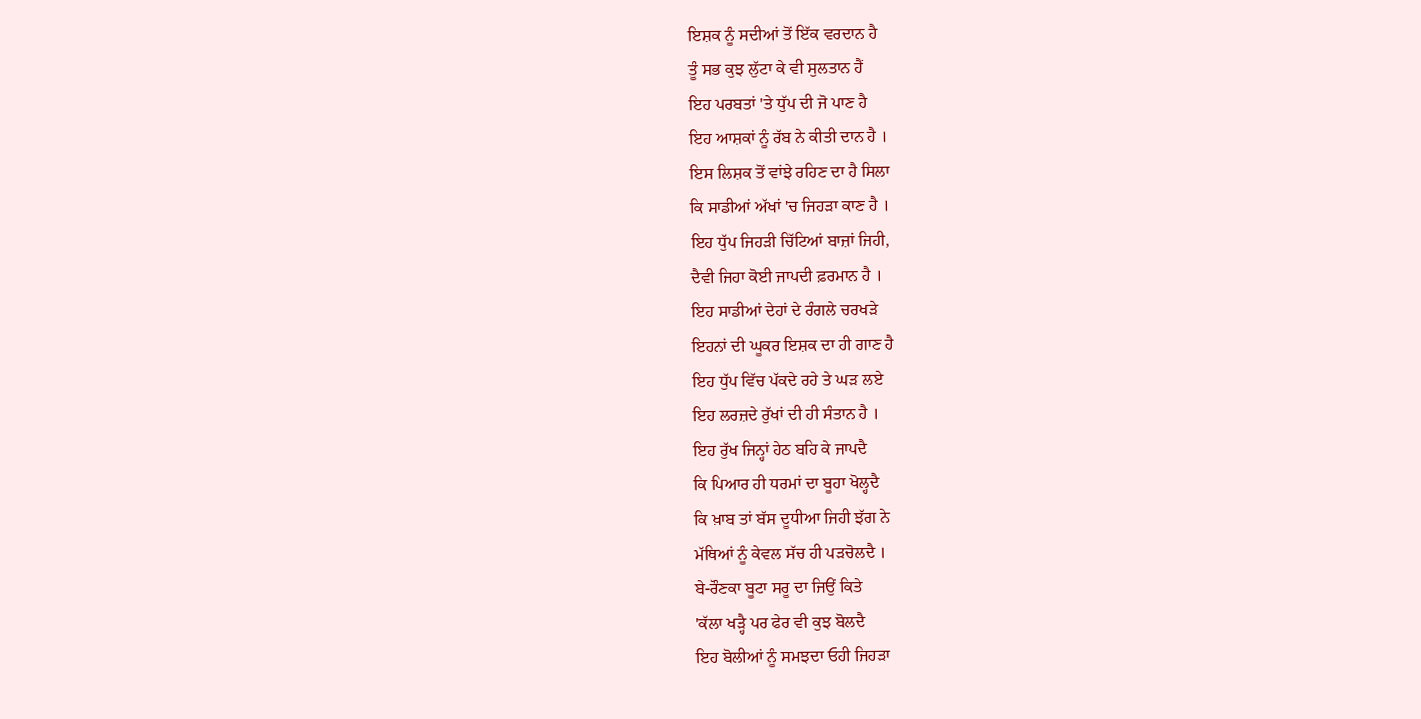ਇਸ਼ਕ ਨੂੰ ਸਦੀਆਂ ਤੋਂ ਇੱਕ ਵਰਦਾਨ ਹੈ
ਤੂੰ ਸਭ ਕੁਝ ਲੁੱਟਾ ਕੇ ਵੀ ਸੁਲਤਾਨ ਹੈਂ
ਇਹ ਪਰਬਤਾਂ 'ਤੇ ਧੁੱਪ ਦੀ ਜੋ ਪਾਣ ਹੈ
ਇਹ ਆਸ਼ਕਾਂ ਨੂੰ ਰੱਬ ਨੇ ਕੀਤੀ ਦਾਨ ਹੈ ।
ਇਸ ਲਿਸ਼ਕ ਤੋਂ ਵਾਂਝੇ ਰਹਿਣ ਦਾ ਹੈ ਸਿਲਾ
ਕਿ ਸਾਡੀਆਂ ਅੱਖਾਂ 'ਚ ਜਿਹੜਾ ਕਾਣ ਹੈ ।
ਇਹ ਧੁੱਪ ਜਿਹੜੀ ਚਿੱਟਿਆਂ ਬਾਜ਼ਾਂ ਜਿਹੀ,
ਦੈਵੀ ਜਿਹਾ ਕੋਈ ਜਾਪਦੀ ਫ਼ਰਮਾਨ ਹੈ ।
ਇਹ ਸਾਡੀਆਂ ਦੇਹਾਂ ਦੇ ਰੰਗਲੇ ਚਰਖੜੇ
ਇਹਨਾਂ ਦੀ ਘੂਕਰ ਇਸ਼ਕ ਦਾ ਹੀ ਗਾਣ ਹੈ
ਇਹ ਧੁੱਪ ਵਿੱਚ ਪੱਕਦੇ ਰਹੇ ਤੇ ਘੜ ਲਏ
ਇਹ ਲਰਜ਼ਦੇ ਰੁੱਖਾਂ ਦੀ ਹੀ ਸੰਤਾਨ ਹੈ ।
ਇਹ ਰੁੱਖ ਜਿਨ੍ਹਾਂ ਹੇਠ ਬਹਿ ਕੇ ਜਾਪਦੈ
ਕਿ ਪਿਆਰ ਹੀ ਧਰਮਾਂ ਦਾ ਬੂਹਾ ਖੋਲ੍ਹਦੈ
ਕਿ ਖ਼ਾਬ ਤਾਂ ਬੱਸ ਦੂਧੀਆ ਜਿਹੀ ਝੱਗ ਨੇ
ਮੱਥਿਆਂ ਨੂੰ ਕੇਵਲ ਸੱਚ ਹੀ ਪੜਚੋਲਦੈ ।
ਬੇ-ਰੌਣਕਾ ਬੂਟਾ ਸਰੂ ਦਾ ਜਿਉਂ ਕਿਤੇ
'ਕੱਲਾ ਖੜ੍ਹੈ ਪਰ ਫੇਰ ਵੀ ਕੁਝ ਬੋਲਦੈ
ਇਹ ਬੋਲੀਆਂ ਨੂੰ ਸਮਝਦਾ ਓਹੀ ਜਿਹੜਾ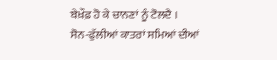ਬੇਖ਼ੌਫ਼ ਹੋ ਕੇ ਚਾਨਣਾਂ ਨੂੰ ਟੋਲਦੈ ।
ਸੋਨ-ਫੁੱਲੀਆਂ ਕਾਤਰਾਂ ਸਮਿਆਂ ਦੀਆਂ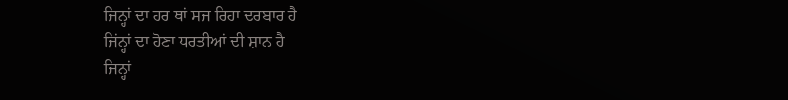ਜਿਨ੍ਹਾਂ ਦਾ ਹਰ ਥਾਂ ਸਜ ਰਿਹਾ ਦਰਬਾਰ ਹੈ
ਜਿਂਨ੍ਹਾਂ ਦਾ ਹੋਣਾ ਧਰਤੀਆਂ ਦੀ ਸ਼ਾਨ ਹੈ
ਜਿਨ੍ਹਾਂ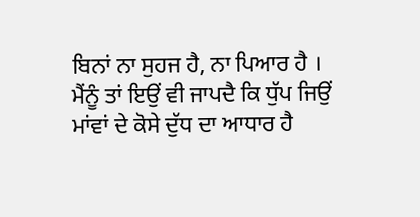ਬਿਨਾਂ ਨਾ ਸੁਹਜ ਹੈ, ਨਾ ਪਿਆਰ ਹੈ ।
ਮੈਂਨੂੰ ਤਾਂ ਇਉਂ ਵੀ ਜਾਪਦੈ ਕਿ ਧੁੱਪ ਜਿਉਂ
ਮਾਂਵਾਂ ਦੇ ਕੋਸੇ ਦੁੱਧ ਦਾ ਆਧਾਰ ਹੈ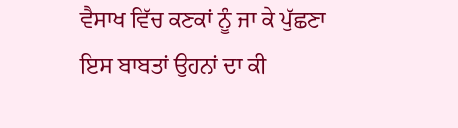ਵੈਸਾਖ ਵਿੱਚ ਕਣਕਾਂ ਨੂੰ ਜਾ ਕੇ ਪੁੱਛਣਾ
ਇਸ ਬਾਬਤਾਂ ਉਹਨਾਂ ਦਾ ਕੀ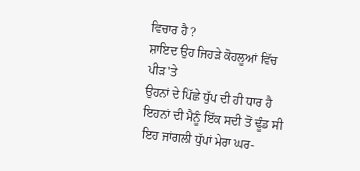ਵਿਚਾਰ ਹੈ ?
ਸ਼ਾਇਦ ਉਹ ਜਿਹੜੇ ਕੋਹਲੂਆਂ ਵਿੱਚ ਪੀੜ'ਤੇ
ਉਹਨਾਂ ਦੇ ਪਿੱਛੇ ਧੁੱਪ ਦੀ ਹੀ ਧਾਰ ਹੈ
ਇਹਨਾਂ ਦੀ ਮੈਨੂੰ ਇੱਕ ਸਦੀ ਤੋਂ ਢੂੰਡ ਸੀ
ਇਹ ਜਾਂਗਲੀ ਧੁੱਪਾਂ ਮੇਰਾ ਘਰ-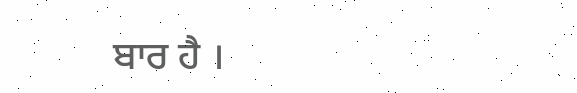ਬਾਰ ਹੈ ।